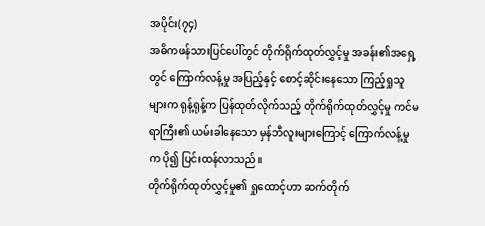အပိုင်း(၇၄)
အဓိကဖန်သားပြင်ပေါ်တွင် တိုက်ရိုက်ထုတ်လွှင့်မှု အခန်း၏အရှေ့တွင် ကြောက်လန့်မှု အပြည့်နှင့် စောင့်ဆိုင်းနေသော ကြည့်ရှုသူများက ရုန့်ရုန့်က ပြန်ထုတ်လိုက်သည့် တိုက်ရိုက်ထုတ်လွှင့်မှု ကင်မရာကြီး၏ ယမ်းခါနေသော မှန်ဘီလူးများကြောင့် ကြောက်လန့်မှုက ပို၍ ပြင်းထန်လာသည်။
တိုက်ရိုက်ထုတ်လွှင့်မှု၏ ရှုထောင့်ဟာ ဆက်တိုက်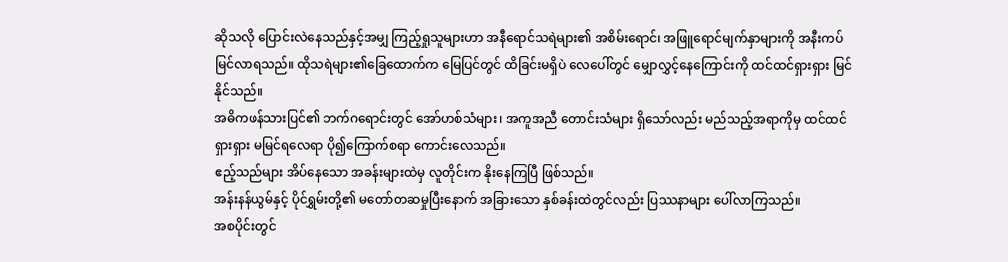ဆိုသလို ပြောင်းလဲနေသည်နှင့်အမျှ ကြည့်ရှုသူများဟာ အနီရောင်သရဲများ၏ အစိမ်းရောင်၊ အဖြူရောင်မျက်နှာများကို အနီးကပ် မြင်လာရသည်။ ထိုသရဲများ၏ခြေထောက်က မြေပြင်တွင် ထိခြင်းမရှိပဲ လေပေါ်တွင် မျှောလွှင့်နေကြောင်းကို ထင်ထင်ရှားရှား မြင်နိုင်သည်။
အဓိကဖန်သားပြင်၏ ဘက်ဂရောင်းတွင် အော်ဟစ်သံများ၊ အကူအညီ တောင်းသံများ ရှိသော်လည်း မည်သည့်အရာကိုမှ ထင်ထင်ရှားရှား မမြင်ရလေရာ ပို၍ကြောက်စရာ ကောင်းလေသည်။
ဧည့်သည်များ အိပ်နေသော အခန်းများထဲမှ လူတိုင်းက နိုးနေကြပြီ ဖြစ်သည်။
အန်းနန်ယွမ်နှင့် ပိုင်ရွှမ်းတို့၏ မတော်တဆမှုပြီးနောက် အခြားသော နှစ်ခန်းထဲတွင်လည်း ပြဿနာများ ပေါ်လာကြသည်။
အစပိုင်းတွင်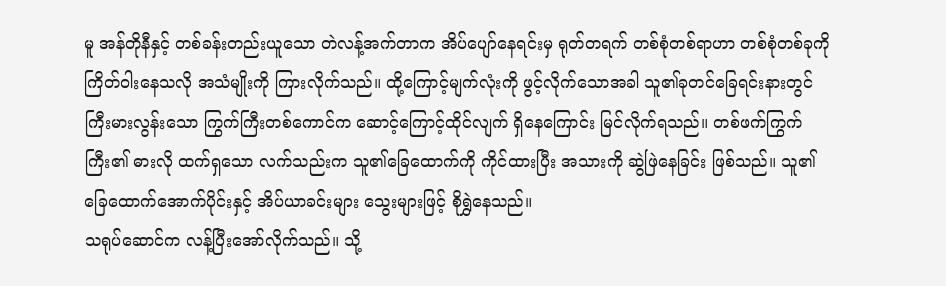မူ အန်တိုနီနှင့် တစ်ခန်းတည်းယူသော တဲလန့်အက်တာက အိပ်ပျော်နေရင်းမှ ရုတ်တရက် တစ်စုံတစ်ရာဟာ တစ်စုံတစ်ခုကို ကြိတ်ဝါးနေသလို အသံမျိုးကို ကြားလိုက်သည်။ ထို့ကြောင့်မျက်လုံးကို ဖွင့်လိုက်သောအခါ သူ၏ခုတင်ခြေရင်းနားတွင် ကြီးမားလွန်းသော ကြွက်ကြီးတစ်ကောင်က ဆောင့်ကြောင့်ထိုင်လျက် ရှိနေကြောင်း မြင်လိုက်ရသည်။ တစ်ဖက်ကြွက်ကြီး၏ ဓားလို ထက်ရှသော လက်သည်းက သူ၏ခြေထောက်ကို ကိုင်ထားပြီး အသားကို ဆွဲဖြဲနေခြင်း ဖြစ်သည်။ သူ၏ခြေထောက်အောက်ပိုင်းနှင့် အိပ်ယာခင်းများ သွေးများဖြင့် စိုရွှဲနေသည်။
သရုပ်ဆောင်က လန့်ပြီးအော်လိုက်သည်။ သို့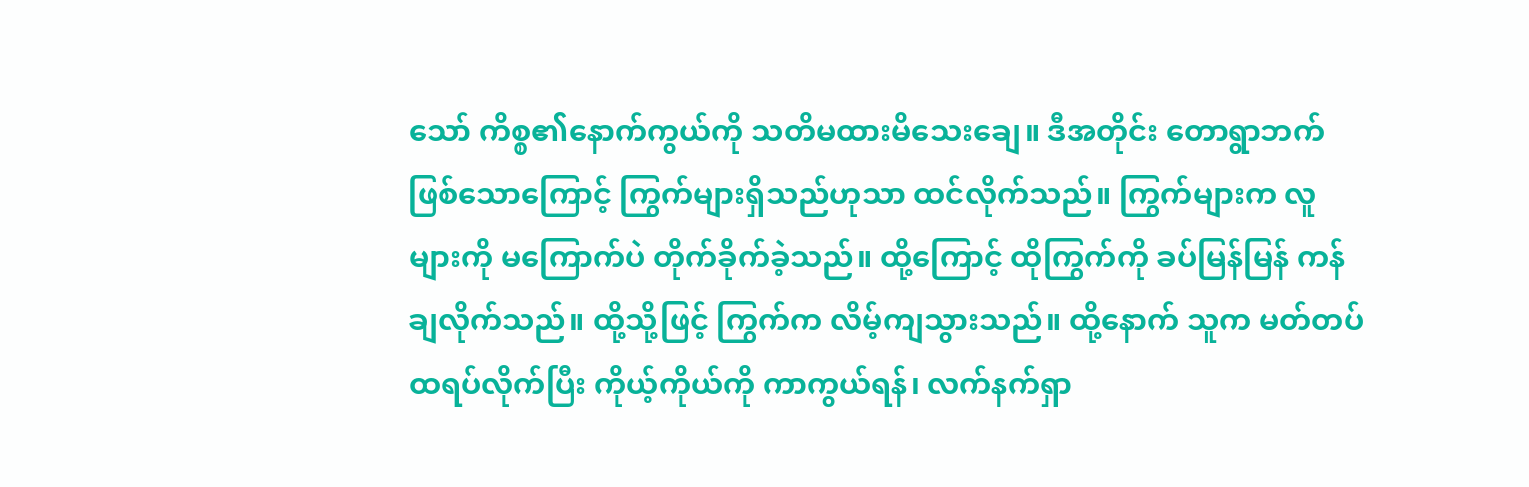သော် ကိစ္စ၏နောက်ကွယ်ကို သတိမထားမိသေးချေ။ ဒီအတိုင်း တောရွာဘက် ဖြစ်သောကြောင့် ကြွက်များရှိသည်ဟုသာ ထင်လိုက်သည်။ ကြွက်များက လူများကို မကြောက်ပဲ တိုက်ခိုက်ခဲ့သည်။ ထို့ကြောင့် ထိုကြွက်ကို ခပ်မြန်မြန် ကန်ချလိုက်သည်။ ထို့သို့ဖြင့် ကြွက်က လိမ့်ကျသွားသည်။ ထို့နောက် သူက မတ်တပ်ထရပ်လိုက်ပြီး ကိုယ့်ကိုယ်ကို ကာကွယ်ရန်၊ လက်နက်ရှာ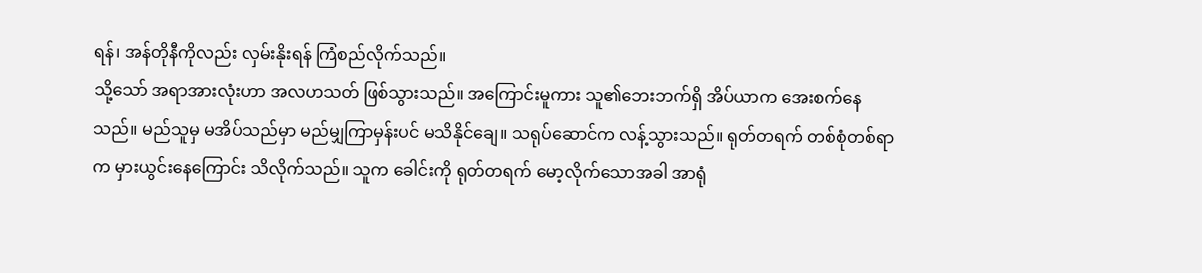ရန်၊ အန်တိုနီကိုလည်း လှမ်းနိုးရန် ကြံစည်လိုက်သည်။
သို့သော် အရာအားလုံးဟာ အလဟသတ် ဖြစ်သွားသည်။ အကြောင်းမူကား သူ၏ဘေးဘက်ရှိ အိပ်ယာက အေးစက်နေသည်။ မည်သူမှ မအိပ်သည်မှာ မည်မျှကြာမှန်းပင် မသိနိုင်ချေ။ သရုပ်ဆောင်က လန့်သွားသည်။ ရုတ်တရက် တစ်စုံတစ်ရာက မှားယွင်းနေကြောင်း သိလိုက်သည်။ သူက ခေါင်းကို ရုတ်တရက် မော့လိုက်သောအခါ အာရုံ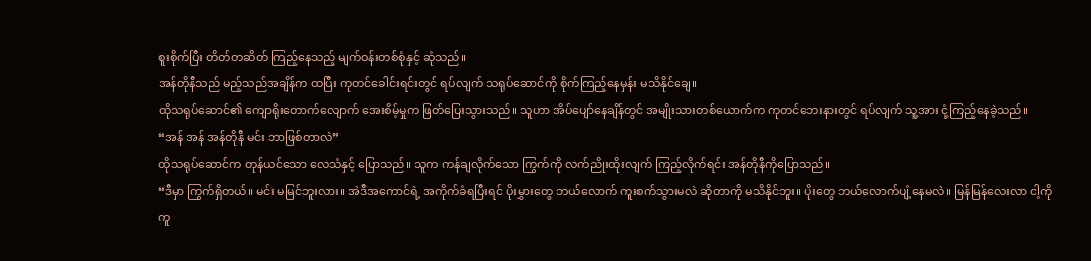စူးစိုက်ပြီး တိတ်တဆိတ် ကြည့်နေသည့် မျက်ဝန်းတစ်စုံနှင့် ဆုံသည်။
အန်တိုနီသည် မည့်သည်အချိန်က ထပြီး ကုတင်ခေါင်းရင်းတွင် ရပ်လျက် သရုပ်ဆောင်ကို စိုက်ကြည့်နေမှန်း မသိနိုင်ချေ။
ထိုသရုပ်ဆောင်၏ ကျောရိုးတောက်လျောက် အေးစိမ့်မှုက ဖြတ်ပြေးသွားသည်။ သူဟာ အိပ်ပျော်နေချိန်တွင် အမျိုးသားတစ်ယောက်က ကုတင်ဘေးနားတွင် ရပ်လျက် သူ့အား ငုံ့ကြည့်နေခဲ့သည်။
“အန် အန် အန်တိုနီ မင်း ဘာဖြစ်တာလဲ”
ထိုသရုပ်ဆောင်က တုန်ယင်သော လေသံနှင့် ပြောသည်။ သူက ကန်ချလိုက်သော ကြွက်ကို လက်ညိုးထိုးလျက် ကြည့်လိုက်ရင်း အန်တိုနီကိုပြောသည်။
“ဒီမှာ ကြွက်ရှိတယ်။ မင်း မမြင်ဘူးလား။ အဲဒီအကောင်ရဲ့ အကိုက်ခံရပြီးရင် ပိုးမွှားတွေ ဘယ်လောက် ကူးစက်သွားမလဲ ဆိုတာကို မသိနိုင်ဘူး။ ပိုးတွေ ဘယ်လောက်ပျံ့နေမလဲ။ မြန်မြန်လေးလာ ငါ့ကို ကူ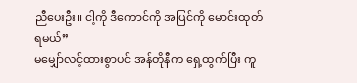ညီပေးဦး။ ငါ့ကို ဒီကောင်ကို အပြင်ကို မောင်းထုတ်ရမယ်”
မမျှော်လင့်ထားစွာပင် အန်တိုနီက ရှေ့ထွက်ပြီး ကူ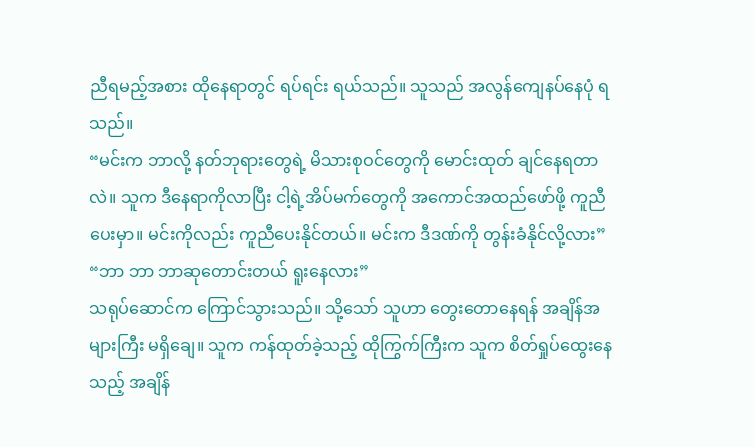ညီရမည့်အစား ထိုနေရာတွင် ရပ်ရင်း ရယ်သည်။ သူသည် အလွန်ကျေနပ်နေပုံ ရသည်။
“မင်းက ဘာလို့ နတ်ဘုရားတွေရဲ့ မိသားစုဝင်တွေကို မောင်းထုတ် ချင်နေရတာလဲ။ သူက ဒီနေရာကိုလာပြီး ငါ့ရဲ့အိပ်မက်တွေကို အကောင်အထည်ဖော်ဖို့ ကူညီပေးမှာ။ မင်းကိုလည်း ကူညီပေးနိုင်တယ်။ မင်းက ဒီဒဏ်ကို တွန်းခံနိုင်လို့လား”
“ဘာ ဘာ ဘာဆုတောင်းတယ် ရူးနေလား”
သရုပ်ဆောင်က ကြောင်သွားသည်။ သို့သော် သူဟာ တွေးတောနေရန် အချိန်အများကြီး မရှိချေ။ သူက ကန်ထုတ်ခဲ့သည့် ထိုကြွက်ကြီးက သူက စိတ်ရှုပ်ထွေးနေသည့် အချိန်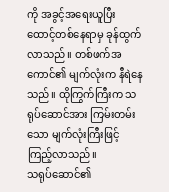ကို အခွင့်အရေးယူပြီး ထောင့်တစ်နေရာမှ ခုန်ထွက်လာသည်။ တစ်ဖက်အကောင်၏ မျက်လုံးက နီရဲနေသည်။ ထိုကြွက်ကြီးက သရုပ်ဆောင်အား ကြမ်းတမ်းသော မျက်လုံးကြီးဖြင့် ကြည့်လာသည်။
သရုပ်ဆောင်၏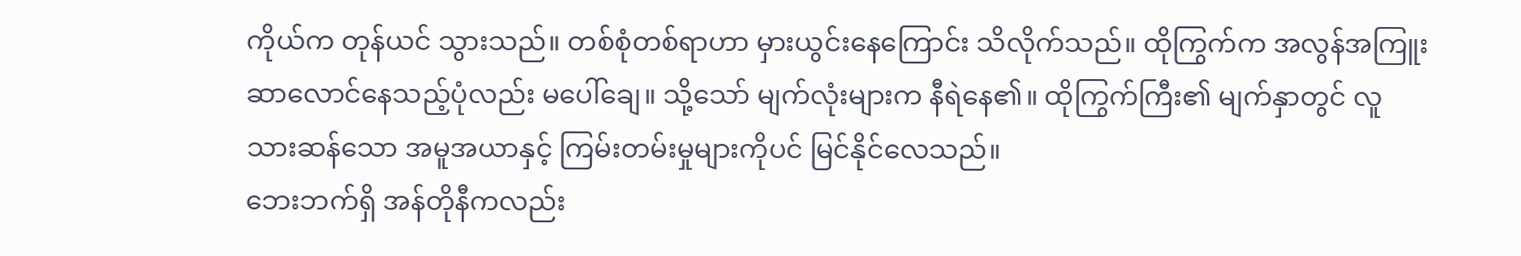ကိုယ်က တုန်ယင် သွားသည်။ တစ်စုံတစ်ရာဟာ မှားယွင်းနေကြောင်း သိလိုက်သည်။ ထိုကြွက်က အလွန်အကြူး ဆာလောင်နေသည့်ပုံလည်း မပေါ်ချေ။ သို့သော် မျက်လုံးများက နီရဲနေ၏။ ထိုကြွက်ကြီး၏ မျက်နှာတွင် လူသားဆန်သော အမူအယာနှင့် ကြမ်းတမ်းမှုများကိုပင် မြင်နိုင်လေသည်။
ဘေးဘက်ရှိ အန်တိုနီကလည်း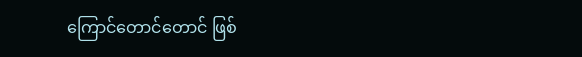ကြောင်တောင်တောင် ဖြစ်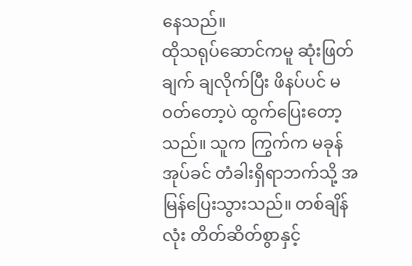နေသည်။
ထိုသရုပ်ဆောင်ကမူ ဆုံးဖြတ်ချက် ချလိုက်ပြီး ဖိနပ်ပင် မဝတ်တော့ပဲ ထွက်ပြေးတော့သည်။ သူက ကြွက်က မခုန်အုပ်ခင် တံခါးရှိရာဘက်သို့ အမြန်ပြေးသွားသည်။ တစ်ချိန်လုံး တိတ်ဆိတ်စွာနှင့်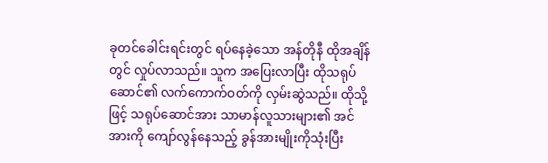ခုတင်ခေါင်းရင်းတွင် ရပ်နေခဲ့သော အန်တိုနီ ထိုအချိန်တွင် လှုပ်လာသည်။ သူက အပြေးလာပြီး ထိုသရုပ်ဆောင်၏ လက်ကောက်ဝတ်ကို လှမ်းဆွဲသည်။ ထိုသို့ဖြင့် သရုပ်ဆောင်အား သာမာန်လူသားများ၏ အင်အားကို ကျော်လွန်နေသည့် ခွန်အားမျိုးကိုသုံးပြီး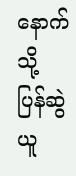နောက်သို့ ပြန်ဆွဲယူ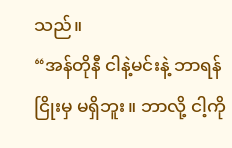သည်။
“အန်တိုနီ ငါနဲ့မင်းနဲ့ ဘာရန်ငြိုးမှ မရှိဘူး။ ဘာလို့ ငါ့ကို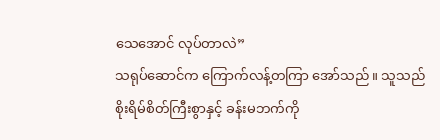သေအောင် လုပ်တာလဲ”
သရုပ်ဆောင်က ကြောက်လန့်တကြာ အော်သည်။ သူသည် စိုးရိမ်စိတ်ကြီးစွာနှင့် ခန်းမဘက်ကို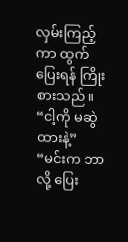လှမ်းကြည့်ကာ ထွက်ပြေးရန် ကြိုးစားသည်။
“ငါ့ကို မဆွဲထားနဲ့”
“မင်းက ဘာလို့ ပြေး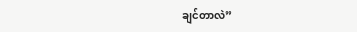ချင်တာလဲ”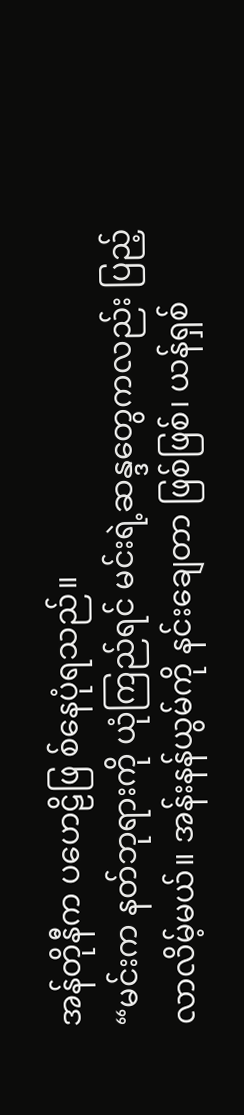အန်တိုနီက ပဟေဠိဖြ စ်နေပုံရသည်။
“မင်းက နတ်ဘုရားကို ယုံကြည်ရင် မင်းရဲ့ဆန္ဒတွေကလည်း ပြည့်လာလိမ့်မယ်။ အန်းနန်ယွမ်ကို နင်းချေတာ ဖြစ်ဖြစ်၊ ယန်ရှစ်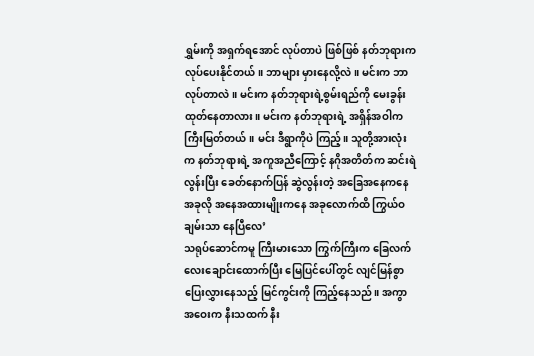ရွှမ်းကို အရှက်ရအောင် လုပ်တာပဲ ဖြစ်ဖြစ် နတ်ဘုရားက လုပ်ပေးနိုင်တယ်။ ဘာများ မှားနေလို့လဲ။ မင်းက ဘာလုပ်တာလဲ။ မင်းက နတ်ဘုရားရဲ့စွမ်းရည်ကို မေးခွန်းထုတ်နေတာလား။ မင်းက နတ်ဘုရားရဲ့ အရှိန်အဝါက ကြီးမြတ်တယ်။ မင်း ဒီရွာကိုပဲ ကြည့်။ သူတို့အားလုံးက နတ်ဘုရားရဲ့ အကူအညီကြောင့် နဂိုအတိတ်က ဆင်းရဲလွန်းပြီး ခေတ်နောက်ပြန် ဆွဲလွန်းတဲ့ အခြေအနေကနေ အခုလို အနေအထားမျိုးကနေ အခုလောက်ထိ ကြွယ်ဝချမ်းသာ နေပြီလေ’
သရုပ်ဆောင်ကမူ ကြီးမားသော ကြွက်ကြီးက ခြေလက်လေးချောင်းထောက်ပြီး မြေပြင်ပေါ်တွင် လျင်မြန်စွာ ပြေးလွှားနေသည့် မြင်ကွင်းကို ကြည့်နေသည်။ အကွာအဝေးက နီးသထက် နီး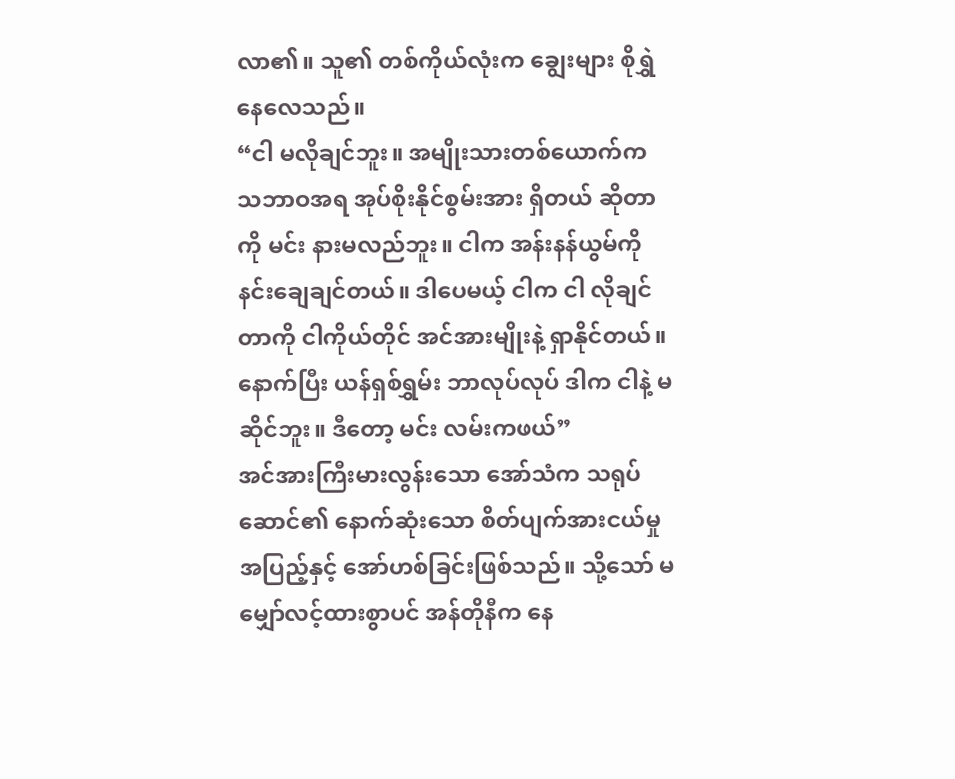လာ၏။ သူ၏ တစ်ကိုယ်လုံးက ချွေးများ စိုရွှဲနေလေသည်။
“ငါ မလိုချင်ဘူး။ အမျိုးသားတစ်ယောက်က သဘာဝအရ အုပ်စိုးနိုင်စွမ်းအား ရှိတယ် ဆိုတာကို မင်း နားမလည်ဘူး။ ငါက အန်းနန်ယွမ်ကို နင်းချေချင်တယ်။ ဒါပေမယ့် ငါက ငါ လိုချင်တာကို ငါကိုယ်တိုင် အင်အားမျိုးနဲ့ ရှာနိုင်တယ်။ နောက်ပြီး ယန်ရှစ်ရွှမ်း ဘာလုပ်လုပ် ဒါက ငါနဲ့ မဆိုင်ဘူး။ ဒီတော့ မင်း လမ်းကဖယ်”
အင်အားကြီးမားလွန်းသော အော်သံက သရုပ်ဆောင်၏ နောက်ဆုံးသော စိတ်ပျက်အားငယ်မှုအပြည့်နှင့် အော်ဟစ်ခြင်းဖြစ်သည်။ သို့သော် မမျှော်လင့်ထားစွာပင် အန်တိုနီက နေ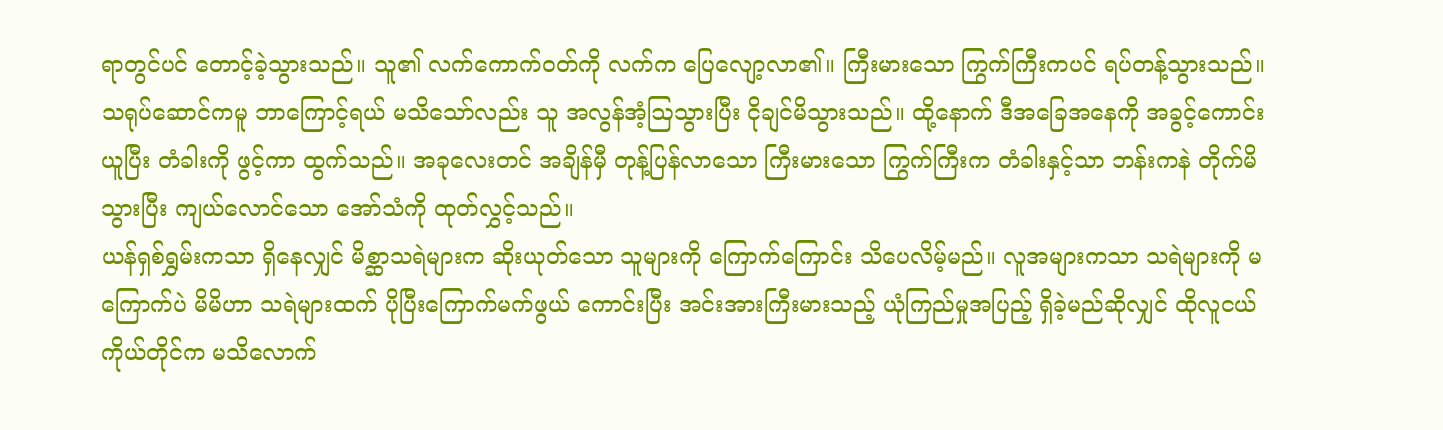ရာတွင်ပင် တောင့်ခဲ့သွားသည်။ သူ၏ လက်ကောက်ဝတ်ကို လက်က ပြေလျော့လာ၏။ ကြီးမားသော ကြွက်ကြီးကပင် ရပ်တန့်သွားသည်။
သရုပ်ဆောင်ကမူ ဘာကြောင့်ရယ် မသိသော်လည်း သူ အလွန်အံ့ဩသွားပြီး ငိုချင်မိသွားသည်။ ထို့နောက် ဒီအခြေအနေကို အခွင့်ကောင်းယူပြီး တံခါးကို ဖွင့်ကာ ထွက်သည်။ အခုလေးတင် အချိန်မှီ တုန့်ပြန်လာသော ကြီးမားသော ကြွက်ကြီးက တံခါးနှင့်သာ ဘန်းကနဲ တိုက်မိသွားပြီး ကျယ်လောင်သော အော်သံကို ထုတ်လွှင့်သည်။
ယန်ရှစ်ရွှမ်းကသာ ရှိနေလျှင် မိစ္ဆာသရဲများက ဆိုးယုတ်သော သူများကို ကြောက်ကြောင်း သိပေလိမ့်မည်။ လူအများကသာ သရဲများကို မကြောက်ပဲ မိမိဟာ သရဲများထက် ပိုပြီးကြောက်မက်ဖွယ် ကောင်းပြီး အင်းအားကြီးမားသည့် ယုံကြည်မှုအပြည့် ရှိခဲ့မည်ဆိုလျှင် ထိုလူငယ်ကိုယ်တိုင်က မသိလောက်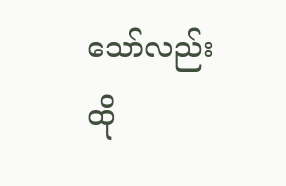သော်လည်း ထို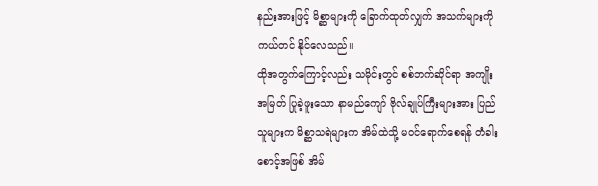နည်းအားဖြင့် မိစ္ဆာများကို ခြောက်ထုတ်လျှက် အသက်များကို ကယ်တင် နိုင်လေသည်။
ထိုအတွက်ကြောင့်လည်း သမိုင်းတွင် စစ်ဘက်ဆိုင်ရာ အကျိုးအမြတ် ပြုခဲ့ဖူးသော နာမည်ကျော် ဗိုလ်ချုပ်ကြီးများအား ပြည်သူများက မိစ္ဆာသရဲများက အိမ်ထဲသို့ မဝင်ရောက်စေရန် တံခါးစောင့်အဖြစ် အိမ်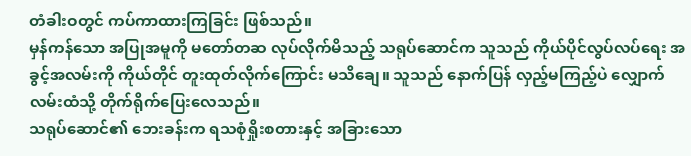တံခါးဝတွင် ကပ်ကာထားကြခြင်း ဖြစ်သည်။
မှန်ကန်သော အပြုအမူကို မတော်တဆ လုပ်လိုက်မိသည့် သရုပ်ဆောင်က သူသည် ကိုယ်ပိုင်လွပ်လပ်ရေး အခွင့်အလမ်းကို ကိုယ်တိုင် တူးထုတ်လိုက်ကြောင်း မသိချေ။ သူသည် နောက်ပြန် လှည့်မကြည့်ပဲ လျှောက်လမ်းထံသို့ တိုက်ရိုက်ပြေးလေသည်။
သရုပ်ဆောင်၏ ဘေးခန်းက ရသစုံရှိုးစတားနှင့် အခြားသော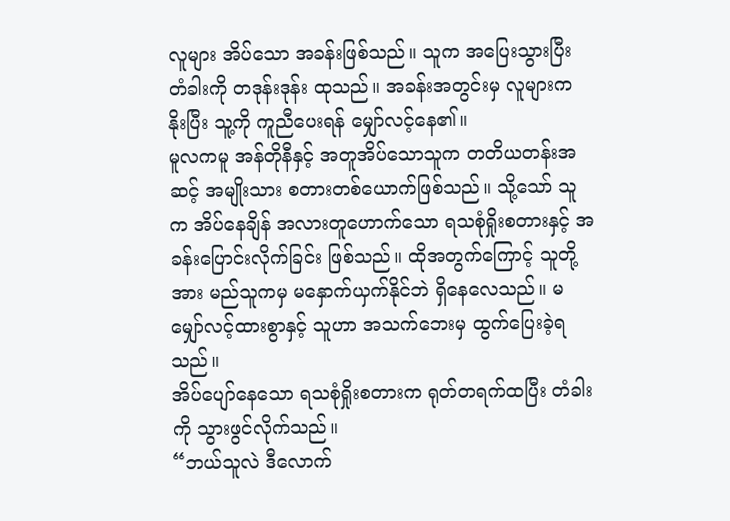လူများ အိပ်သော အခန်းဖြစ်သည်။ သူက အပြေးသွားပြီး တံခါးကို တဒုန်းဒုန်း ထုသည်။ အခန်းအတွင်းမှ လူများက နိုးပြီး သူ့ကို ကူညီပေးရန် မျှော်လင့်နေ၏။
မူလကမူ အန်တိုနီနှင့် အတူအိပ်သောသူက တတိယတန်းအဆင့် အမျိုးသား စတားတစ်ယောက်ဖြစ်သည်။ သို့သော် သူက အိပ်နေချိန် အလားတူဟောက်သော ရသစုံရှိုးစတားနှင့် အခန်းပြောင်းလိုက်ခြင်း ဖြစ်သည်။ ထိုအတွက်ကြောင့် သူတို့အား မည်သူကမှ မနှောက်ယှက်နိုင်ဘဲ ရှိနေလေသည်။ မမျှော်လင့်ထားစွာနှင့် သူဟာ အသက်ဘေးမှ ထွက်ပြေးခဲ့ရသည်။
အိပ်ပျော်နေသော ရသစုံရှိုးစတားက ရုတ်တရက်ထပြီး တံခါးကို သွားဖွင်လိုက်သည်။
“ဘယ်သူလဲ ဒီလောက်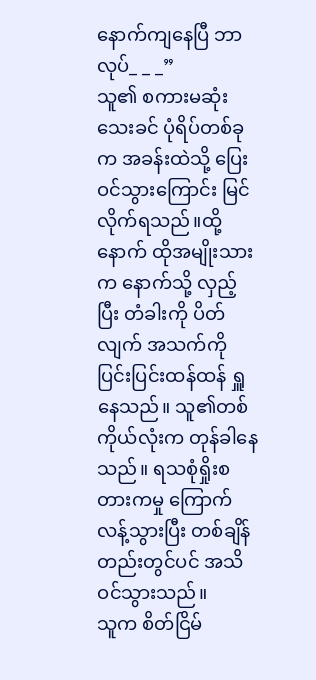နောက်ကျနေပြီ ဘာလုပ်_ _ _”
သူ၏ စကားမဆုံးသေးခင် ပုံရိပ်တစ်ခုက အခန်းထဲသို့ ပြေးဝင်သွားကြောင်း မြင်လိုက်ရသည်။ထို့နောက် ထိုအမျိုးသားက နောက်သို့ လှည့်ပြီး တံခါးကို ပိတ်လျက် အသက်ကို ပြင်းပြင်းထန်ထန် ရှူနေသည်။ သူ၏တစ်ကိုယ်လုံးက တုန်ခါနေသည်။ ရသစုံရှိုးစတားကမှု ကြောက်လန့်သွားပြီး တစ်ချိန်တည်းတွင်ပင် အသိဝင်သွားသည်။
သူက စိတ်ငြိမ်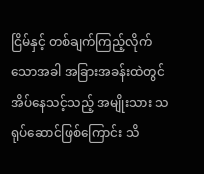ငြိမ်နှင့် တစ်ချက်ကြည့်လိုက်သောအခါ အခြားအခန်းထဲတွင် အိပ်နေသင့်သည့် အမျိုးသား သရုပ်ဆောင်ဖြစ်ကြောင်း သိ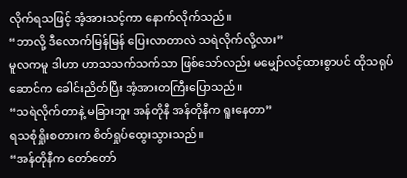လိုက်ရသဖြင့် အံ့အားသင့်ကာ နောက်လိုက်သည်။
“ဘာလို့ ဒီလောက်မြန်မြန် ပြေးလာတာလဲ သရဲလိုက်လို့လား”
မူလကမူ ဒါဟာ ဟာသသက်သက်သာ ဖြစ်သော်လည်း မမျှော်လင့်ထားစွာပင် ထိုသရုပ်ဆောင်က ခေါင်းညိတ်ပြီး အံ့အားတကြီးပြောသည်။
“သရဲလိုက်တာနဲ့ မခြားဘူး အန်တိုနီ အန်တိုနီက ရူးနေတာ”
ရသစုံရှိုးစတားက စိတ်ရှုပ်ထွေးသွားသည်။
“အန်တိုနီက တော်တော်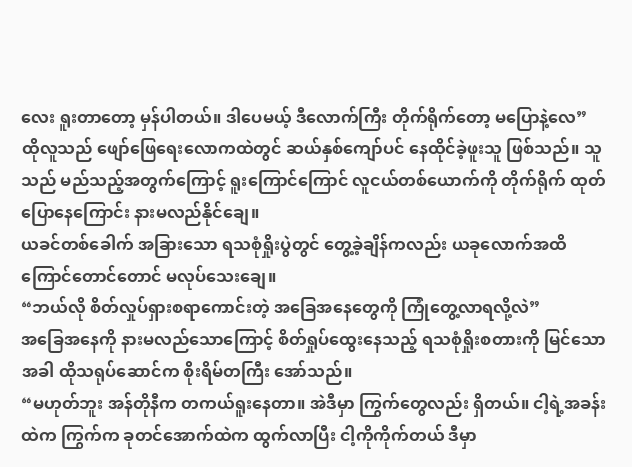လေး ရူးတာတော့ မှန်ပါတယ်။ ဒါပေမယ့် ဒီလောက်ကြီး တိုက်ရိုက်တော့ မပြောနဲ့လေ”
ထိုလူသည် ဖျော်ဖြေရေးလောကထဲတွင် ဆယ်နှစ်ကျော်ပင် နေထိုင်ခဲ့ဖူးသူ ဖြစ်သည်။ သူသည် မည်သည့်အတွက်ကြောင့် ရူးကြောင်ကြောင် လူငယ်တစ်ယောက်ကို တိုက်ရိုက် ထုတ်ပြောနေကြောင်း နားမလည်နိုင်ချေ။
ယခင်တစ်ခေါက် အခြားသော ရသစုံရှိုးပွဲတွင် တွေ့ခဲ့ချိန်ကလည်း ယခုလောက်အထိ ကြောင်တောင်တောင် မလုပ်သေးချေ။
“ဘယ်လို စိတ်လှုပ်ရှားစရာကောင်းတဲ့ အခြေအနေတွေကို ကြုံတွေ့လာရလို့လဲ”
အခြေအနေကို နားမလည်သောကြောင့် စိတ်ရှုပ်ထွေးနေသည့် ရသစုံရှိုးစတားကို မြင်သောအခါ ထိုသရုပ်ဆောင်က စိုးရိမ်တကြီး အော်သည်။
“မဟုတ်ဘူး အန်တိုနီက တကယ်ရူးနေတာ။ အဲဒီမှာ ကြွက်တွေလည်း ရှိတယ်။ ငါ့ရဲ့အခန်းထဲက ကြွက်က ခုတင်အောက်ထဲက ထွက်လာပြီး ငါ့ကိုကိုက်တယ် ဒီမှာ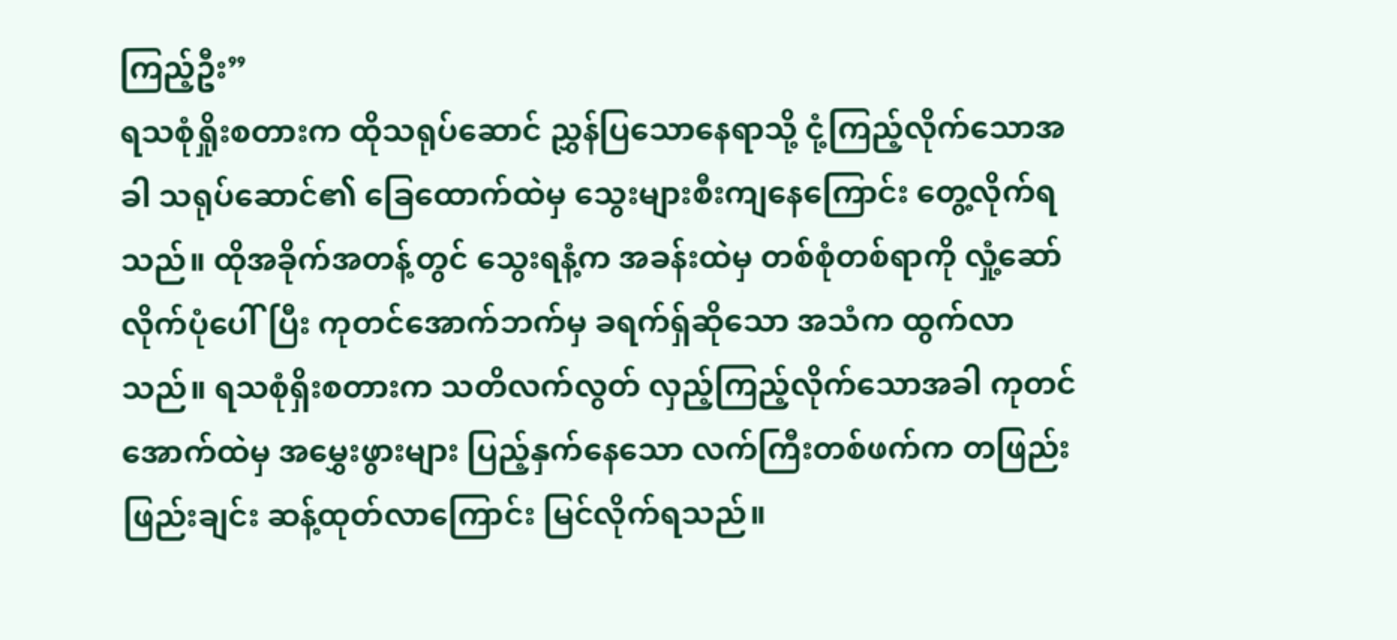ကြည့်ဦး”
ရသစုံရှိုးစတားက ထိုသရုပ်ဆောင် ညွှန်ပြသောနေရာသို့ ငုံ့ကြည့်လိုက်သောအခါ သရုပ်ဆောင်၏ ခြေထောက်ထဲမှ သွေးများစီးကျနေကြောင်း တွေ့လိုက်ရသည်။ ထိုအခိုက်အတန့်တွင် သွေးရနံ့က အခန်းထဲမှ တစ်စုံတစ်ရာကို လှုံ့ဆော်လိုက်ပုံပေါ်ပြီး ကုတင်အောက်ဘက်မှ ခရက်ရှ်ဆိုသော အသံက ထွက်လာသည်။ ရသစုံရှိးစတားက သတိလက်လွတ် လှည့်ကြည့်လိုက်သောအခါ ကုတင်အောက်ထဲမှ အမွှေးဖွားများ ပြည့်နှက်နေသော လက်ကြီးတစ်ဖက်က တဖြည်းဖြည်းချင်း ဆန့်ထုတ်လာကြောင်း မြင်လိုက်ရသည်။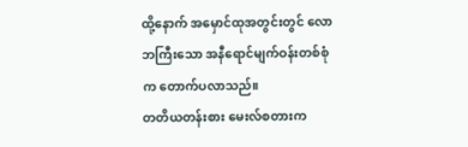ထို့နောက် အမှောင်ထုအတွင်းတွင် လောဘကြီးသော အနီရောင်မျက်ဝန်းတစ်စုံက တောက်ပလာသည်။
တတိယတန်းစား မေးလ်စတားက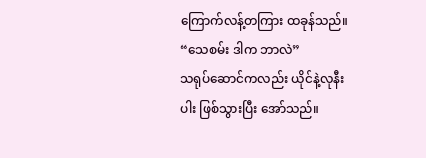ကြောက်လန့်တကြား ထခုန်သည်။
“သေစမ်း ဒါက ဘာလဲ”
သရုပ်ဆောင်ကလည်း ယိုင်နဲ့လုနီးပါး ဖြစ်သွားပြီး အော်သည်။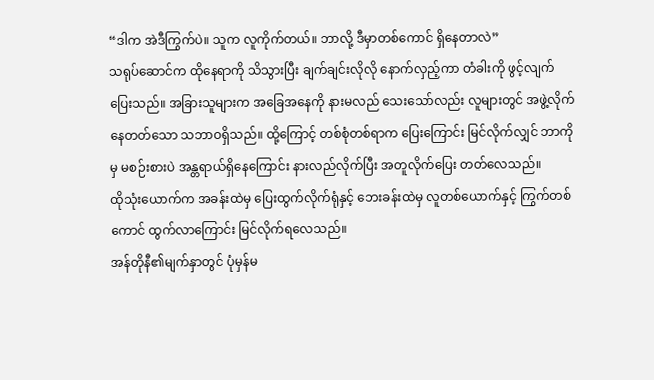“ဒါက အဲဒီကြွက်ပဲ။ သူက လူကိုက်တယ်။ ဘာလို့ ဒီမှာတစ်ကောင် ရှိနေတာလဲ”
သရုပ်ဆောင်က ထိုနေရာကို သိသွားပြီး ချက်ချင်းလိုလို နောက်လှည့်ကာ တံခါးကို ဖွင့်လျက် ပြေးသည်။ အခြားသူများက အခြေအနေကို နားမလည် သေးသော်လည်း လူများတွင် အဖွဲ့လိုက် နေတတ်သော သဘာဝရှိသည်။ ထို့ကြောင့် တစ်စုံတစ်ရာက ပြေးကြောင်း မြင်လိုက်လျှင် ဘာကိုမှ မစဉ်းစားပဲ အန္တရာယ်ရှိနေကြောင်း နားလည်လိုက်ပြီး အတူလိုက်ပြေး တတ်လေသည်။
ထိုသုံးယောက်က အခန်းထဲမှ ပြေးထွက်လိုက်ရုံနှင့် ဘေးခန်းထဲမှ လူတစ်ယောက်နှင့် ကြွက်တစ်ကောင် ထွက်လာကြောင်း မြင်လိုက်ရလေသည်။
အန်တိုနီ၏မျက်နှာတွင် ပုံမှန်မ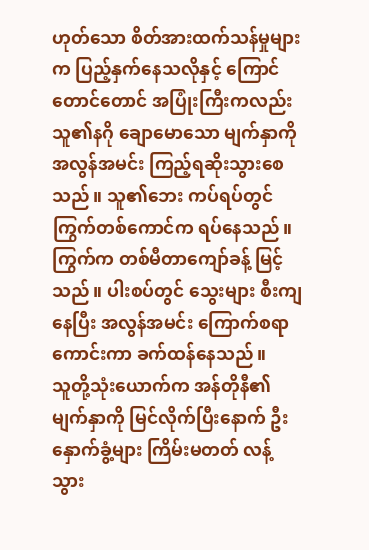ဟုတ်သော စိတ်အားထက်သန်မှုများက ပြည့်နှက်နေသလိုနှင့် ကြောင်တောင်တောင် အပြုံးကြီးကလည်း သူ၏နဂို ချောမောသော မျက်နှာကို အလွန်အမင်း ကြည့်ရဆိုးသွားစေသည်။ သူ၏ဘေး ကပ်ရပ်တွင် ကြွက်တစ်ကောင်က ရပ်နေသည်။ ကြွက်က တစ်မီတာကျော်ခန့် မြင့်သည်။ ပါးစပ်တွင် သွေးများ စီးကျနေပြီး အလွန်အမင်း ကြောက်စရာကောင်းကာ ခက်ထန်နေသည်။
သူတို့သုံးယောက်က အန်တိုနီ၏ မျက်နှာကို မြင်လိုက်ပြီးနောက် ဦးနှောက်ခွံ့များ ကြိမ်းမတတ် လန့်သွား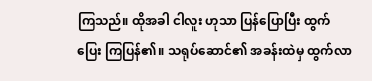ကြသည်။ ထိုအခါ ငါလူး ဟုသာ ပြန်ပြောပြီး ထွက်ပြေး ကြပြန်၏။ သရုပ်ဆောင်၏ အခန်းထဲမှ ထွက်လာ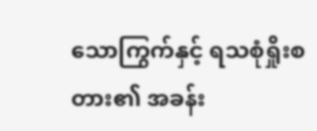သောကြွက်နှင့် ရသစုံရှိုးစတား၏ အခန်း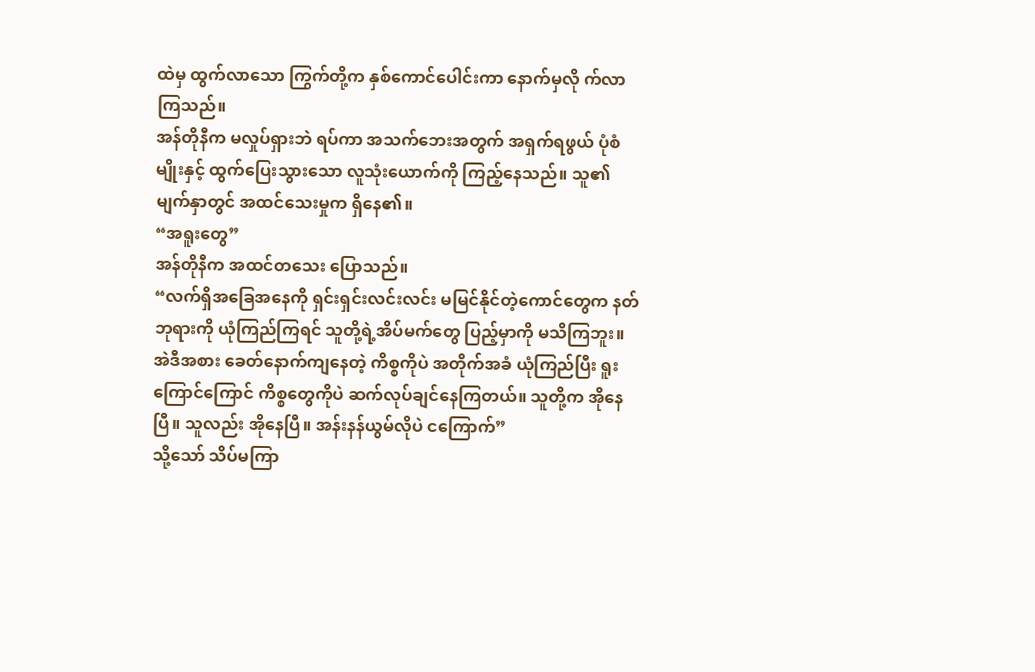ထဲမှ ထွက်လာသော ကြွက်တို့က နှစ်ကောင်ပေါင်းကာ နောက်မှလို က်လာကြသည်။
အန်တိုနီက မလှုပ်ရှားဘဲ ရပ်ကာ အသက်ဘေးအတွက် အရှက်ရဖွယ် ပုံစံမျိုးနှင့် ထွက်ပြေးသွားသော လူသုံးယောက်ကို ကြည့်နေသည်။ သူ၏မျက်နှာတွင် အထင်သေးမှုက ရှိနေ၏။
“အရူးတွေ”
အန်တိုနီက အထင်တသေး ပြောသည်။
“လက်ရှိအခြေအနေကို ရှင်းရှင်းလင်းလင်း မမြင်နိုင်တဲ့ကောင်တွေက နတ်ဘုရားကို ယုံကြည်ကြရင် သူတို့ရဲ့အိပ်မက်တွေ ပြည့်မှာကို မသိကြဘူး။ အဲဒီအစား ခေတ်နောက်ကျနေတဲ့ ကိစ္စကိုပဲ အတိုက်အခံ ယုံကြည်ပြီး ရူးကြောင်ကြောင် ကိစ္စတွေကိုပဲ ဆက်လုပ်ချင်နေကြတယ်။ သူတို့က အိုနေပြီ။ သူလည်း အိုနေပြီ။ အန်းနန်ယွမ်လိုပဲ ငကြောက်”
သို့သော် သိပ်မကြာ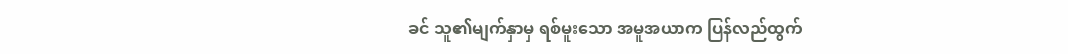ခင် သူ၏မျက်နှာမှ ရစ်မူးသော အမူအယာက ပြန်လည်ထွက်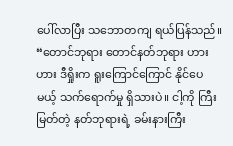ပေါ်လာပြီး သဘောတကျ ရယ်ပြန်သည်။
“တောင်ဘုရား တောင်နတ်ဘုရား ဟား ဟား ဒီရှိုးက ရူးကြောင်ကြောင် နိုင်ပေမယ့် သက်ရောက်မှု ရှိသားပဲ။ ငါ့ကို ကြီးမြတ်တဲ့ နတ်ဘုရားရဲ့ ခမ်းနားကြီး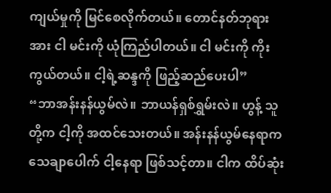ကျယ်မှုကို မြင်စေလိုက်တယ်။ တောင်နတ်ဘုရား အား ငါ မင်းကို ယုံကြည်ပါတယ်။ ငါ မင်းကို ကိုးကွယ်တယ်။ ငါ့ရဲ့ဆန္ဒကို ဖြည့်ဆည်ပေးပါ”
“ဘာအန်းနန်ယွမ်လဲ။ ဘာယန်ရှစ်ရွှမ်းလဲ။ ဟွန့် သူတို့က ငါ့ကို အထင်သေးတယ်။ အန်းနန်ယွမ်နေရာက သေချာပေါက် ငါ့နေရာ ဖြစ်သင့်တာ။ ငါက ထိပ်ဆုံး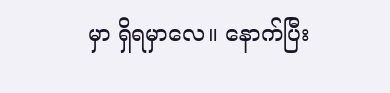မှာ ရှိရမှာလေ။ နောက်ပြီး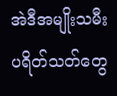အဲဒီအမျိုးသမီး ပရိတ်သတ်တွေ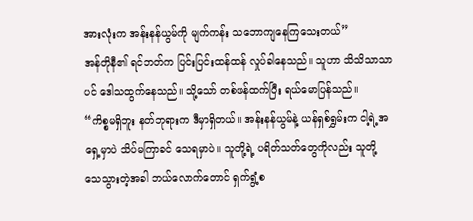အားလုံးက အန်းနန်ယွမ်ကို မျက်ကန်း သဘောကျနေကြသေးတယ်”
အန်တိုနီ၏ ရင်ဘတ်က ပြင်းပြင်းထန်ထန် လှုပ်ခါနေသည်။ သူဟာ သိသိသာသာပင် ဒေါသထွက်နေသည်။ သို့သော် တစ်ဖန်ထက်ပြီး ရယ်မောပြန်သည်။
“ကိစ္စမရှိဘူး နတ်ဘုရားက ဒီမှာရှိတယ်။ အန်းနန်ယွမ်နဲ့ ယန်ရှစ်ရွှမ်းက ငါ့ရဲ့အရှေ့မှာပဲ သိပ်မကြာခင် သေရမှာပဲ။ သူတို့ရဲ့ ပရိတ်သတ်တွေကိုလည်း သူတို့ သေသွားတဲ့အခါ ဘယ်လောက်တောင် ရှက်ရွံ့စ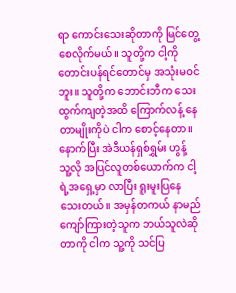ရာ ကောင်းသေးဆိုတာကို မြင်တွေ့စေလိုက်မယ်။ သူတို့က ငါ့ကို တောင်းပန်ရင်တောင်မှ အသုံးမဝင်ဘူး။ သူတို့က ဘောင်းဘီက သေးထွက်ကျတဲ့အထိ ကြောက်လန့် နေတာမျိုးကိုပဲ ငါက စောင့်နေတာ။ နောက်ပြီး အဲဒီယန်ရှစ်ရွှမ်း ဟွန့် သူ့လို အပြင်လူတစ်ယောက်က ငါ့ရဲ့အရှေ့မှာ လာပြီး ရူးမူးပြနေသေးတယ်။ အမှန်တကယ် နာမည်ကျော်ကြားတဲ့သူက ဘယ်သူလဲဆိုတာကို ငါက သူ့ကို သင်ပြ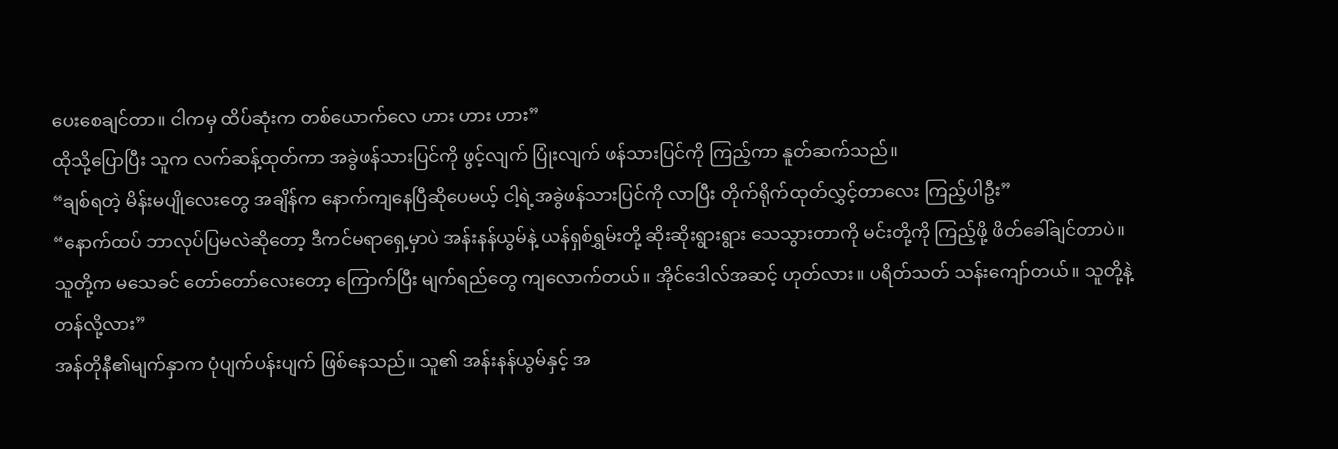ပေးစေချင်တာ။ ငါကမှ ထိပ်ဆုံးက တစ်ယောက်လေ ဟား ဟား ဟား”
ထိုသို့ပြောပြီး သူက လက်ဆန့်ထုတ်ကာ အခွဲဖန်သားပြင်ကို ဖွင့်လျက် ပြုံးလျက် ဖန်သားပြင်ကို ကြည့်ကာ နူတ်ဆက်သည်။
“ချစ်ရတဲ့ မိန်းမပျိုလေးတွေ အချိန်က နောက်ကျနေပြီဆိုပေမယ့် ငါ့ရဲ့အခွဲဖန်သားပြင်ကို လာပြီး တိုက်ရိုက်ထုတ်လွှင့်တာလေး ကြည့်ပါဦး”
“နောက်ထပ် ဘာလုပ်ပြမလဲဆိုတော့ ဒီကင်မရာရှေ့မှာပဲ အန်းနန်ယွမ်နဲ့ ယန်ရှစ်ရွှမ်းတို့ ဆိုးဆိုးရွားရွား သေသွားတာကို မင်းတို့ကို ကြည့်ဖို့ ဖိတ်ခေါ်ချင်တာပဲ။ သူတို့က မသေခင် တော်တော်လေးတော့ ကြောက်ပြီး မျက်ရည်တွေ ကျလောက်တယ်။ အိုင်ဒေါလ်အဆင့် ဟုတ်လား။ ပရိတ်သတ် သန်းကျော်တယ်။ သူတို့နဲ့ တန်လို့လား”
အန်တိုနီ၏မျက်နှာက ပုံပျက်ပန်းပျက် ဖြစ်နေသည်။ သူ၏ အန်းနန်ယွမ်နှင့် အ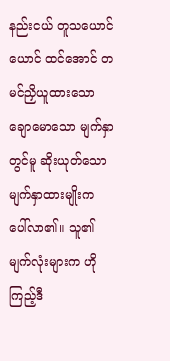နည်းငယ် တူသယောင်ယောင် ထင်အောင် တမင်ညှိယူထားသော ချောမောသော မျက်နှာတွင်မူ ဆိုးယုတ်သော မျက်နှာထားမျိုးက ပေါ်လာ၏။ သူ၏မျက်လုံးများက ဟိုကြည့်ဒီ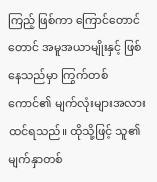ကြည့် ဖြစ်ကာ ကြောင်တောင်တောင် အမူအယာမျိုးနှင့် ဖြစ်နေသည်မှာ ကြွက်တစ်ကောင်၏ မျက်လုံးများအလား ထင်ရသည်။ ထိုသို့ဖြင့် သူ၏မျက်နှာတစ်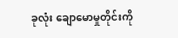ခုလုံး ချောမောမှုတိုင်းကို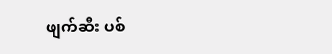ဖျက်ဆီး ပစ်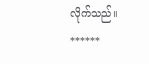လိုက်သည်။
******